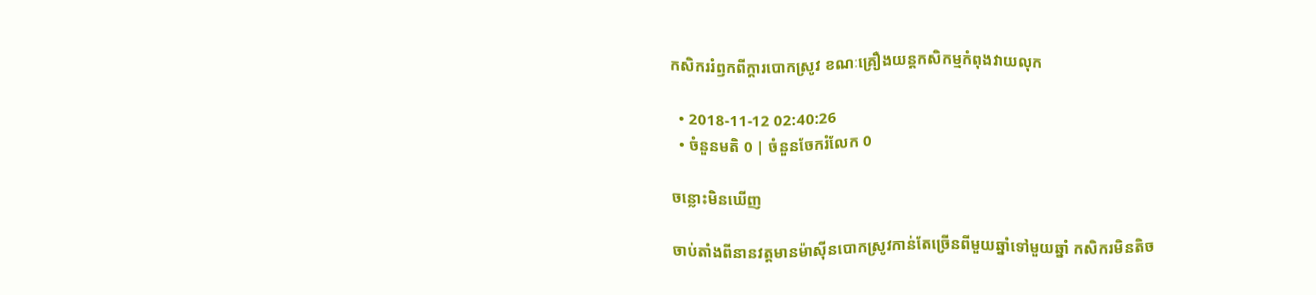កសិកររំឭកពីក្ដារបោកស្រូវ ខណៈគ្រឿងយន្តកសិកម្មកំពុងវាយលុក

  • 2018-11-12 02:40:26
  • ចំនួនមតិ 0 | ចំនួនចែករំលែក 0

ចន្លោះមិនឃើញ

ចាប់តាំងពីនានវត្តមានម៉ាស៊ីនបោកស្រូវកាន់តែច្រើនពីមួយឆ្នាំទៅមួយឆ្នាំ កសិករមិនតិច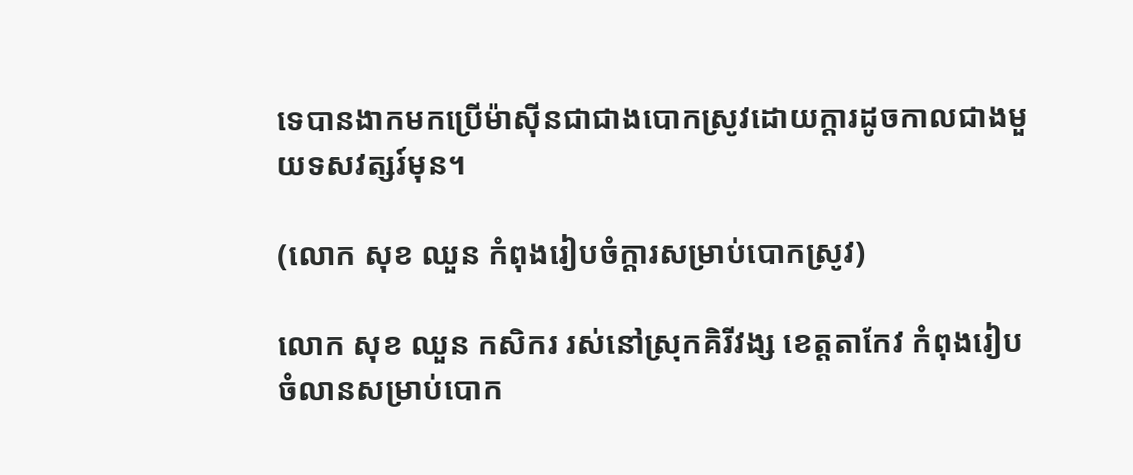ទេបានងាកមកប្រើម៉ាស៊ីនជាជាងបោកស្រូវដោយក្តារដូចកាលជាងមួយទសវត្សរ៍មុន។

(លោក សុខ ឈួន កំពុងរៀបចំក្ដារសម្រាប់បោកស្រូវ)

លោក សុខ ឈួន កសិករ រស់នៅស្រុកគិរីវង្ស ខេត្តតាកែវ កំពុងរៀបចំលានសម្រាប់បោក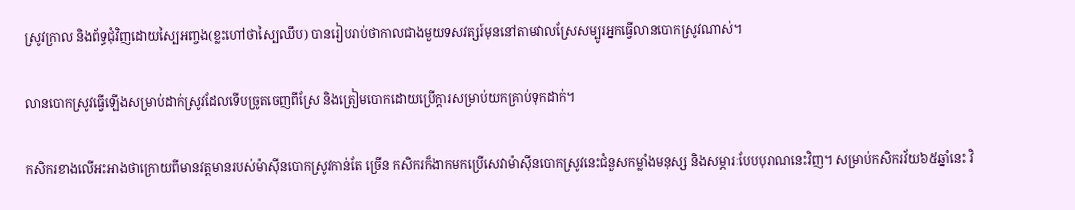ស្រូវក្រាល និងព័ទ្ធជុំវិញដោយស្បៃអញ្ចង(ខ្លះហៅថាស្បៃឈឹប) បានរៀបរាប់ថាកាលជាងមួយទសវត្សរ៍មុននៅតាមវាលស្រែសម្បូរអ្នកធ្វើលានបោកស្រូវណាស់។

លានបោកស្រូវធ្វើឡើងសម្រាប់ដាក់ស្រូវដែលទើបច្រូតចេញពីស្រែ និងត្រៀមបោកដោយប្រើក្ដារសម្រាប់យកគ្រាប់ទុកដាក់។

កសិករខាងលើអះអាងថាក្រោយពីមានវត្តមានរបស់ម៉ាស៊ីនបោកស្រូវកាន់តែ ច្រើន កសិករក៏ងាកមកប្រើសេវាម៉ាស៊ីនបោកស្រូវនេះជំនួសកម្លាំងមនុស្ស និងសម្ភារៈបែបបុរាណនេះវិញ។ សម្រាប់កសិករវ័យ៦៥ឆ្នាំនេះ វិ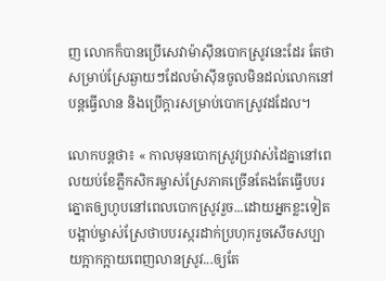ញ លោកក៏បានប្រើសេវាម៉ាស៊ីនបោកស្រូវនេះដែរ តែថាសម្រាប់ស្រែឆ្ងាយៗដែលម៉ាស៊ីនចូលមិនដល់លោកនៅបន្តធ្វើលាន និងប្រើក្ដារសម្រាប់បោកស្រូវដដែល។

លោកបន្តថា៖ « កាលមុនបោកស្រូវប្រវាស់ដៃគ្នានៅពេលយប់ខែភ្លឺកសិករម្ចាស់ស្រែភាគច្រើនតែងតែធ្វើបបរត្នោតឲ្យហូបនៅពេលបោកស្រូវរួច...ដោយអ្នកខ្លះទៀតបង្អាប់ម្ចាស់ស្រែថាបបរស្ករដាក់ប្រហុករួចសើចសប្បាយក្អាកក្អាយពេញលានស្រូវ...ឲ្យតែ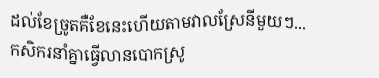ដល់ខែច្រូតគឺខែនេះហើយតាមវាលស្រែនីមួយៗ...កសិករនាំគ្នាធ្វើលានបោកស្រូ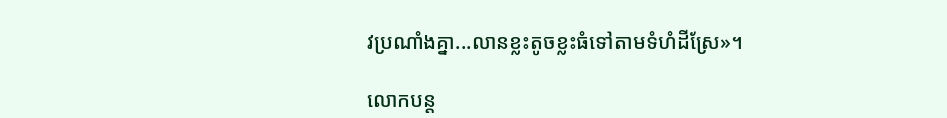វប្រណាំងគ្នា...លានខ្លះតូចខ្លះធំទៅតាមទំហំដីស្រែ»។

លោកបន្ត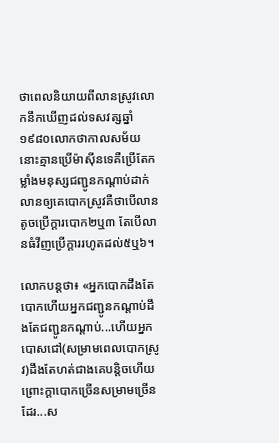ថាពេលនិយាយពីលានស្រូវលោកនឹកឃើញដល់ទសវត្សឆ្នាំ១៩៨០លោកថាកាលសម័យនោះគ្មានប្រើម៉ាស៊ីនទេគឺប្រើតែកម្លាំងមនុស្សជញ្ជូនកណ្តាប់ដាក់លានឲ្យគេបោកស្រូវគឺថាបើលានតូចប្រើក្តារបោក២ឬ៣ តែបើលានធំវីញប្រើក្តាររហូតដល់៥ឬ៦។

លោកបន្តថា៖ «អ្នកបោកដឹងតែបោកហើយអ្នកជញ្ជូនកណ្តាប់ដឹងតែជញ្ជូនកណ្តាប់...ហើយអ្នកបោសជៅ(សម្រាមពេលបោកស្រូវ)ដឹងតែហត់ជាងគេបន្តិចហើយព្រោះក្តាបោកច្រើនសម្រាមច្រើនដែរ...ស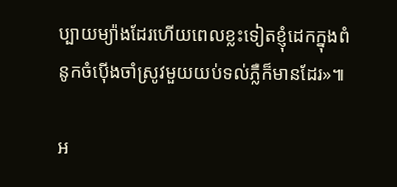ប្បាយម្យ៉ាងដែរហើយពេលខ្លះទៀតខ្ញុំដេកក្នុងពំនូកចំប៉ើងចាំស្រូវមួយយប់ទល់ភ្លឺក៏មានដែរ»៕

អ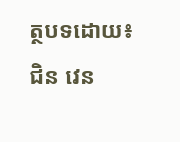ត្ថបទដោយ៖ ជិន វេន